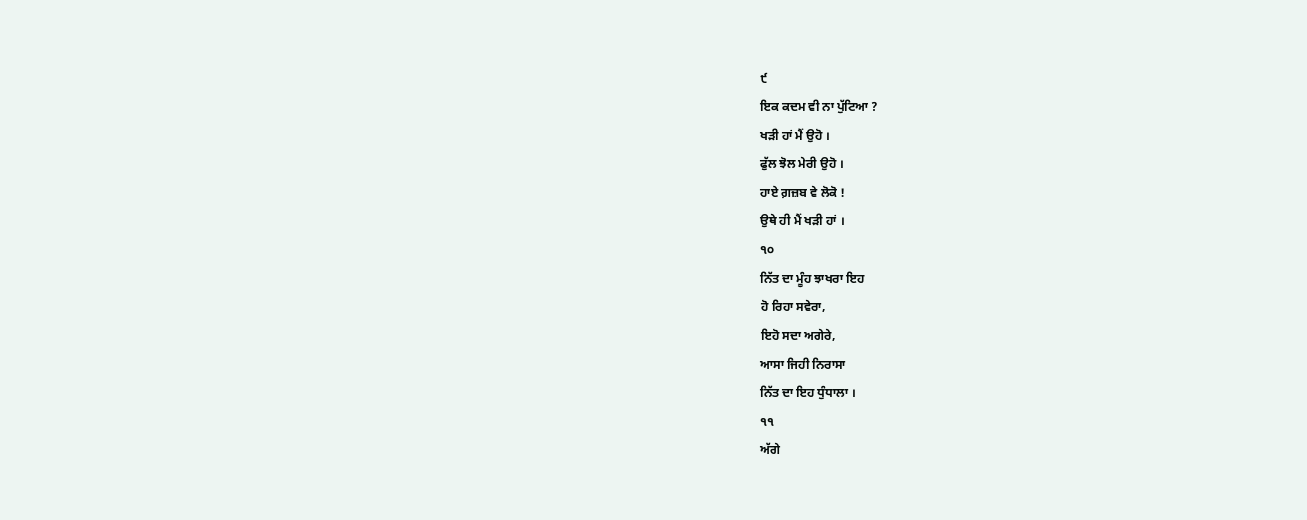੯
ਇਕ ਕਦਮ ਵੀ ਨਾ ਪੁੱਟਿਆ ?
ਖੜੀ ਹਾਂ ਮੈਂ ਉਹੋ ।
ਫੁੱਲ ਝੋਲ ਮੇਰੀ ਉਹੋ ।
ਹਾਏ ਗ਼ਜ਼ਬ ਵੇ ਲੋਕੋ !
ਉਥੇ ਹੀ ਮੈਂ ਖੜੀ ਹਾਂ ।
੧੦
ਨਿੱਤ ਦਾ ਮੂੰਹ ਝਾਖਰਾ ਇਹ
ਹੋ ਰਿਹਾ ਸਵੇਰਾ,
ਇਹੋ ਸਦਾ ਅਗੇਰੇ,
ਆਸਾ ਜਿਹੀ ਨਿਰਾਸਾ
ਨਿੱਤ ਦਾ ਇਹ ਧੁੰਧਾਲਾ ।
੧੧
ਅੱਗੇ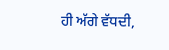ਹੀ ਅੱਗੇ ਵੱਧਦੀ,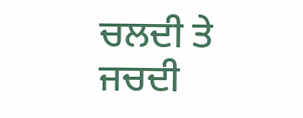ਚਲਦੀ ਤੇ ਜਚਦੀ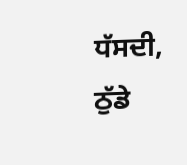ਧੱਸਦੀ,
ਠੁੱਡੇ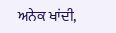ਅਨੇਕ ਖਾਂਦੀ,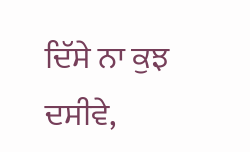ਦਿੱਸੇ ਨਾ ਕੁਝ ਦਸੀਵੇ,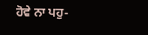ਹੋਵੇ ਨਾ ਪਹੁ-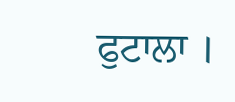ਫੁਟਾਲਾ ।